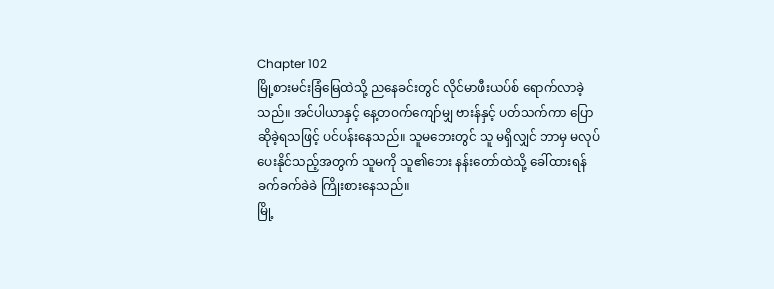Chapter 102
မြို့စားမင်းခြံမြေထဲသို့ ညနေခင်းတွင် လိုင်မာဖီးယပ်စ် ရောက်လာခဲ့သည်။ အင်ပါယာနှင့် နေ့တဝက်ကျော်မျှ ဗားန်နှင့် ပတ်သက်ကာ ပြောဆိုခဲ့ရသဖြင့် ပင်ပန်းနေသည်။ သူမဘေးတွင် သူ မရှိလျှင် ဘာမှ မလုပ်ပေးနိုင်သည့်အတွက် သူမကို သူ၏ဘေး နန်းတော်ထဲသို့ ခေါ်ထားရန် ခက်ခက်ခဲခဲ ကြိုးစားနေသည်။
မြို့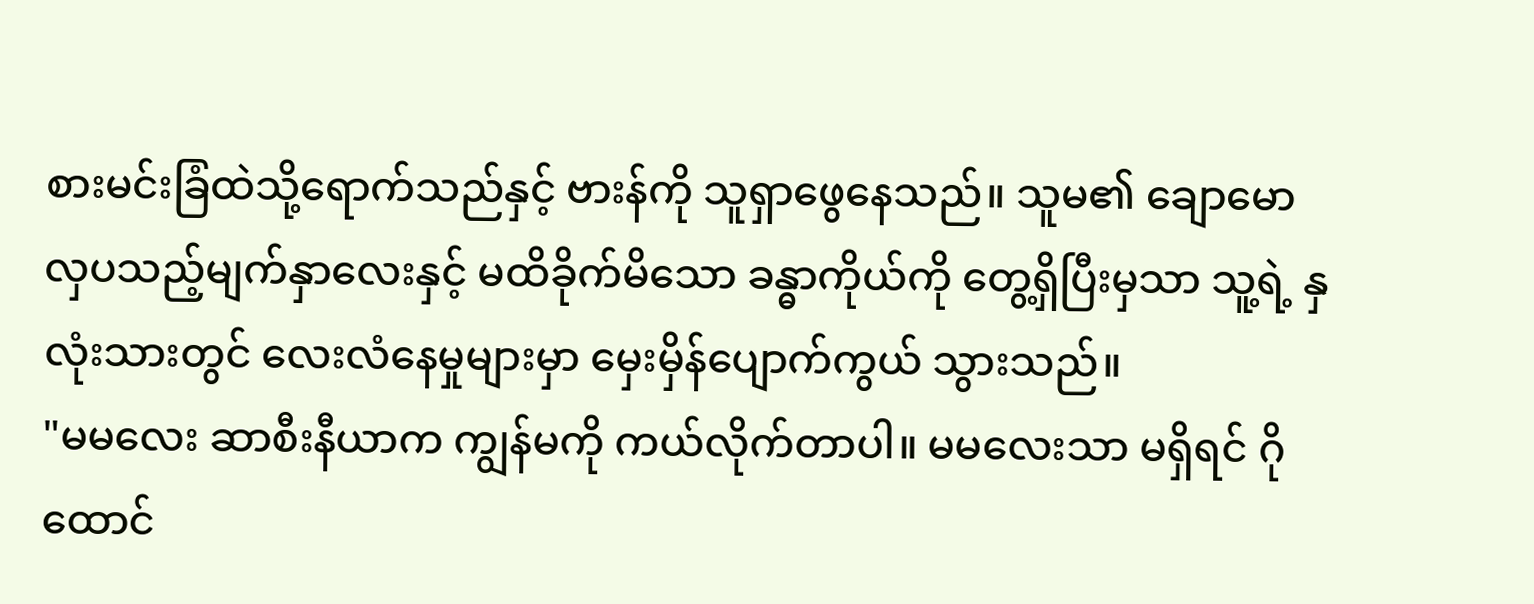စားမင်းခြံထဲသို့ရောက်သည်နှင့် ဗားန်ကို သူရှာဖွေနေသည်။ သူမ၏ ချောမောလှပသည့်မျက်နှာလေးနှင့် မထိခိုက်မိသော ခန္ဓာကိုယ်ကို တွေ့ရှိပြီးမှသာ သူ့ရဲ့ နှလုံးသားတွင် လေးလံနေမှုများမှာ မှေးမှိန်ပျောက်ကွယ် သွားသည်။
"မမလေး ဆာစီးနီယာက ကျွန်မကို ကယ်လိုက်တာပါ။ မမလေးသာ မရှိရင် ဂိုထောင်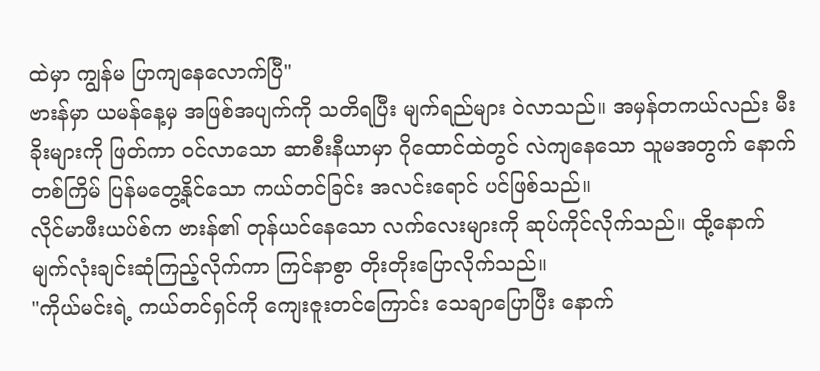ထဲမှာ ကျွန်မ ပြာကျနေလောက်ပြီ"
ဗားန်မှာ ယမန်နေ့မှ အဖြစ်အပျက်ကို သတိရပြီး မျက်ရည်များ ဝဲလာသည်။ အမှန်တကယ်လည်း မီးခိုးများကို ဖြတ်ကာ ဝင်လာသော ဆာစီးနီယာမှာ ဂိုထောင်ထဲတွင် လဲကျနေသော သူမအတွက် နောက်တစ်ကြိမ် ပြန်မတွေ့နိုင်သော ကယ်တင်ခြင်း အလင်းရောင် ပင်ဖြစ်သည်။
လိုင်မာဖီးယပ်စ်က ဗားန်၏ တုန်ယင်နေသော လက်လေးများကို ဆုပ်ကိုင်လိုက်သည်။ ထို့နောက် မျက်လုံးချင်းဆုံကြည့်လိုက်ကာ ကြင်နာစွာ တိုးတိုးပြောလိုက်သည်။
"ကိုယ်မင်းရဲ့ ကယ်တင်ရှင်ကို ကျေးဇူးတင်ကြောင်း သေချာပြောပြီး နောက်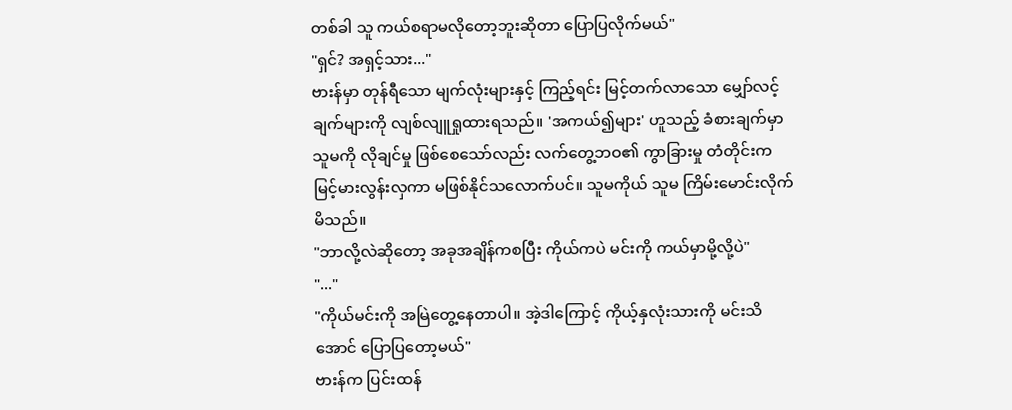တစ်ခါ သူ ကယ်စရာမလိုတော့ဘူးဆိုတာ ပြောပြလိုက်မယ်"
"ရှင်? အရှင့်သား..."
ဗားန်မှာ တုန်ရီသော မျက်လုံးများနှင့် ကြည့်ရင်း မြင့်တက်လာသော မျှော်လင့်ချက်များကို လျစ်လျူရှုထားရသည်။ 'အကယ်၍များ' ဟူသည့် ခံစားချက်မှာ သူမကို လိုချင်မှု ဖြစ်စေသော်လည်း လက်တွေ့ဘဝ၏ ကွာခြားမှု တံတိုင်းက မြင့်မားလွန်းလှကာ မဖြစ်နိုင်သလောက်ပင်။ သူမကိုယ် သူမ ကြိမ်းမောင်းလိုက်မိသည်။
"ဘာလို့လဲဆိုတော့ အခုအချိန်ကစပြီး ကိုယ်ကပဲ မင်းကို ကယ်မှာမို့လို့ပဲ"
"..."
"ကိုယ်မင်းကို အမြဲတွေ့နေတာပါ။ အဲ့ဒါကြောင့် ကိုယ့်နှလုံးသားကို မင်းသိအောင် ပြောပြတော့မယ်"
ဗားန်က ပြင်းထန်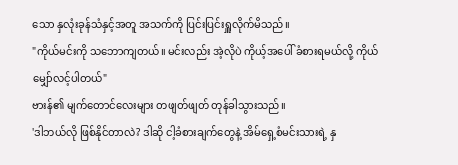သော နှလုံးခုန်သံနှင့်အတူ အသက်ကို ပြင်းပြင်းရှူလိုက်မိသည်။
"ကိုယ်မင်းကို သဘောကျတယ်။ မင်းလည်း အဲ့လိုပဲ ကိုယ့်အပေါ် ခံစားရမယ်လို့ ကိုယ်မျှော်လင့်ပါတယ်"
ဗားန်၏ မျက်တောင်လေးများ တဖျတ်ဖျတ် တုန်ခါသွားသည်။
'ဒါဘယ်လို ဖြစ်နိုင်တာလဲ? ဒါဆို ငါ့ခံစားချက်တွေနဲ့ အိမ်ရှေ့စံမင်းသားရဲ့ နှ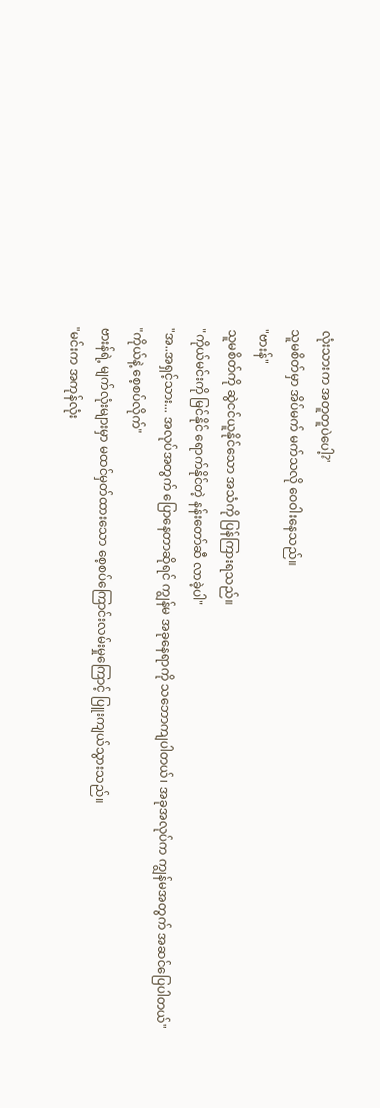လုံးသားက အတူတူပဲပေါ့?'
သူမစိတ်မှာ အိပ်မက် မက်သလို ဝေဝါးနေသည်။
"ဗားန်"
သူမစိတ်ကို ဆွဲငင်ယူနိုင်သော အသံကို ပြန်ကြားရသည်။
"ကိုယ်မင်းကို မြင်နိုင် ရောက်နိုင်တဲ့ နန်းတော်ဆီ လာခဲ့ပါ"
"အ..အရှင့်သား... အလုပ်အတွက် ပြောနေတာဆိုရင် ကျွန်မ အခုနေရာကို သဘောကျပါတယ်၊ အခုအလုပ်က ကျွန်မအတွက် အဆင်ပြေပါတယ်"
"ကိုယ်နဲ့ စေ့စပ်လိုက်"
ဗားန်ရဲ့ မျက်လုံးများမှာ မထင်မှတ်ထားသော စေ့စပ်ကြောင်းလမ်းမှုကြောင့် ပြူးကျယ်သွားသည်။
"မင်းက အကုန်လုံး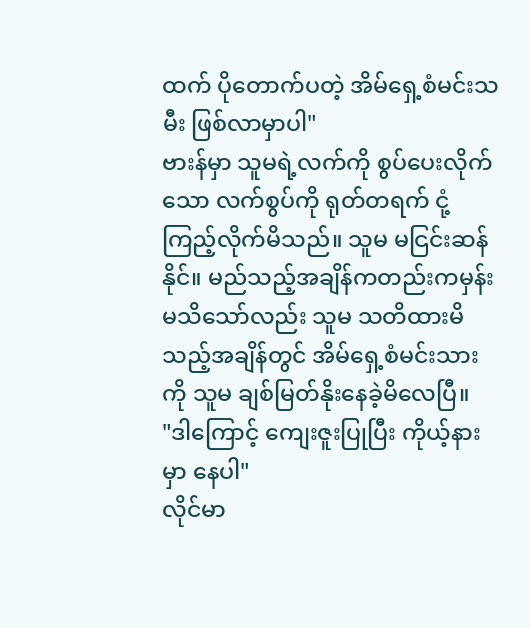ထက် ပိုတောက်ပတဲ့ အိမ်ရှေ့စံမင်းသမီး ဖြစ်လာမှာပါ"
ဗားန်မှာ သူမရဲ့လက်ကို စွပ်ပေးလိုက်သော လက်စွပ်ကို ရုတ်တရက် ငုံ့ကြည့်လိုက်မိသည်။ သူမ မငြင်းဆန်နိုင်။ မည်သည့်အချိန်ကတည်းကမှန်း မသိသော်လည်း သူမ သတိထားမိသည့်အချိန်တွင် အိမ်ရှေ့စံမင်းသားကို သူမ ချစ်မြတ်နိုးနေခဲ့မိလေပြီ။
"ဒါကြောင့် ကျေးဇူးပြုပြီး ကိုယ့်နားမှာ နေပါ"
လိုင်မာ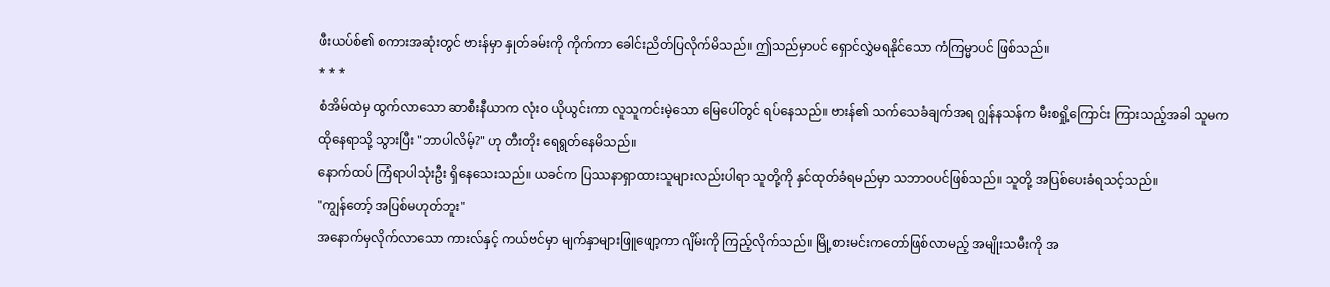ဖီးယပ်စ်၏ စကားအဆုံးတွင် ဗားန်မှာ နှုတ်ခမ်းကို ကိုက်ကာ ခေါင်းညိတ်ပြလိုက်မိသည်။ ဤသည်မှာပင် ရှောင်လွှဲမရနိုင်သော ကံကြမ္မာပင် ဖြစ်သည်။
* * *
စံအိမ်ထဲမှ ထွက်လာသော ဆာစီးနီယာက လုံးဝ ယိုယွင်းကာ လူသူကင်းမဲ့သော မြေပေါ်တွင် ရပ်နေသည်။ ဗားန်၏ သက်သေခံချက်အရ ဂျွန်နသန်က မီးစရှို့ကြောင်း ကြားသည့်အခါ သူမက ထိုနေရာသို့ သွားပြီး "ဘာပါလိမ့်?" ဟု တီးတိုး ရေရွတ်နေမိသည်။
နောက်ထပ် ကြံရာပါသုံးဦး ရှိနေသေးသည်။ ယခင်က ပြဿနာရှာထားသူများလည်းပါရာ သူတို့ကို နှင်ထုတ်ခံရမည်မှာ သဘာဝပင်ဖြစ်သည်။ သူတို့ အပြစ်ပေးခံရသင့်သည်။
"ကျွန်တော့် အပြစ်မဟုတ်ဘူး"
အနောက်မှလိုက်လာသော ကားလ်နှင့် ကယ်ဗင်မှာ မျက်နှာများဖြူဖျော့ကာ ဂျိမ်းကို ကြည့်လိုက်သည်။ မြို့စားမင်းကတော်ဖြစ်လာမည့် အမျိုးသမီးကို အ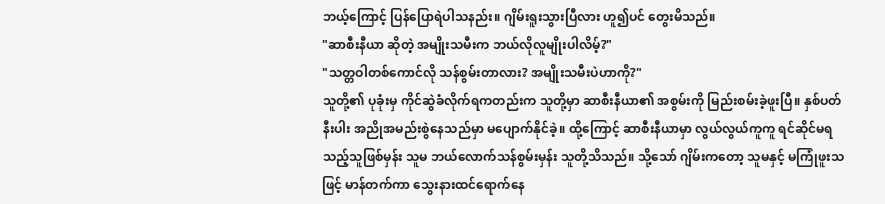ဘယ့်ကြောင့် ပြန်ပြောရဲပါသနည်း။ ဂျိမ်းရူးသွားပြီလား ဟူ၍ပင် တွေးမိသည်။
"ဆာစီးနီယာ ဆိုတဲ့ အမျိုးသမီးက ဘယ်လိုလူမျိုးပါလိမ့်?"
"သတ္တဝါတစ်ကောင်လို သန်စွမ်းတာလား? အမျိုးသမီးပဲဟာကို?"
သူတို့၏ ပုခုံးမှ ကိုင်ဆွဲခံလိုက်ရကတည်းက သူတို့မှာ ဆာစီးနီယာ၏ အစွမ်းကို မြည်းစမ်းခဲ့ဖူးပြီ။ နှစ်ပတ်နီးပါး အညိုအမည်းစွဲနေသည်မှာ မပျောက်နိုင်ခဲ့။ ထို့ကြောင့် ဆာစီးနီယာမှာ လွယ်လွယ်ကူကူ ရင်ဆိုင်မရသည့်သူဖြစ်မှန်း သူမ ဘယ်လောက်သန်စွမ်းမှန်း သူတို့သိသည်။ သို့သော် ဂျိမ်းကတော့ သူမနှင့် မကြုံဖူးသဖြင့် မာန်တက်ကာ သွေးနားထင်ရောက်နေ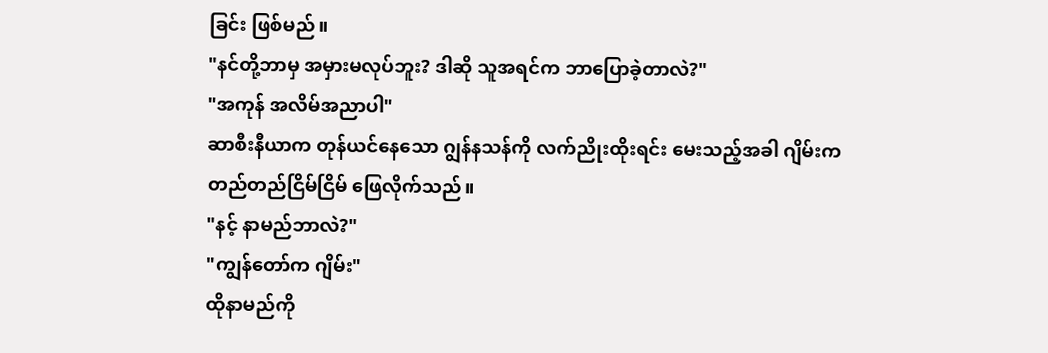ခြင်း ဖြစ်မည်။
"နင်တို့ဘာမှ အမှားမလုပ်ဘူး? ဒါဆို သူအရင်က ဘာပြောခဲ့တာလဲ?"
"အကုန် အလိမ်အညာပါ"
ဆာစီးနီယာက တုန်ယင်နေသော ဂျွန်နသန်ကို လက်ညိုးထိုးရင်း မေးသည့်အခါ ဂျိမ်းက တည်တည်ငြိမ်ငြိမ် ဖြေလိုက်သည်။
"နင့် နာမည်ဘာလဲ?"
"ကျွန်တော်က ဂျိမ်း"
ထိုနာမည်ကို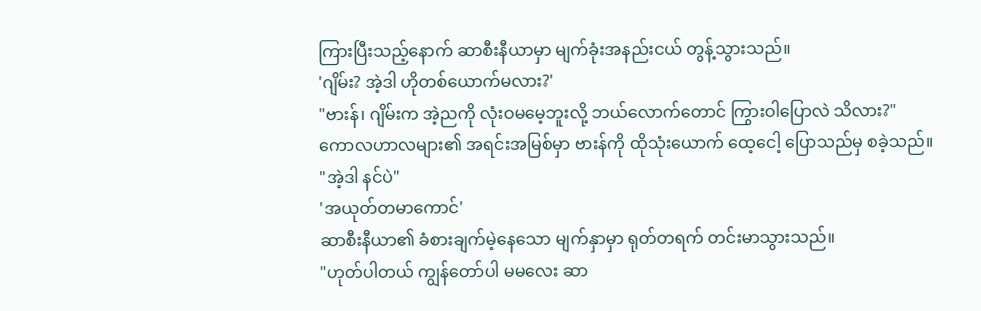ကြားပြီးသည့်နောက် ဆာစီးနီယာမှာ မျက်ခုံးအနည်းငယ် တွန့်သွားသည်။
'ဂျိမ်း? အဲ့ဒါ ဟိုတစ်ယောက်မလား?'
"ဗားန်၊ ဂျိမ်းက အဲ့ညကို လုံးဝမမေ့ဘူးလို့ ဘယ်လောက်တောင် ကြွားဝါပြောလဲ သိလား?"
ကောလဟာလများ၏ အရင်းအမြစ်မှာ ဗားန်ကို ထိုသုံးယောက် ထေ့ငေါ့ ပြောသည်မှ စခဲ့သည်။
"အဲ့ဒါ နင်ပဲ"
'အယုတ်တမာကောင်'
ဆာစီးနီယာ၏ ခံစားချက်မဲ့နေသော မျက်နှာမှာ ရုတ်တရက် တင်းမာသွားသည်။
"ဟုတ်ပါတယ် ကျွန်တော်ပါ မမလေး ဆာ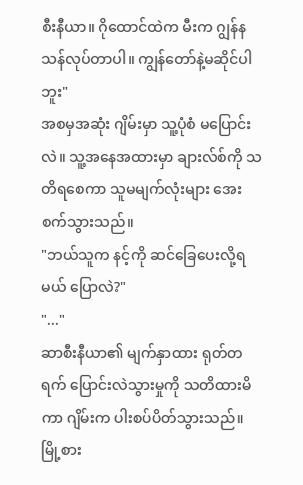စီးနီယာ။ ဂိုထောင်ထဲက မီးက ဂျွန်နသန်လုပ်တာပါ။ ကျွန်တော်နဲ့မဆိုင်ပါဘူး"
အစမှအဆုံး ဂျိမ်းမှာ သူ့ပုံစံ မပြောင်းလဲ။ သူ့အနေအထားမှာ ချားလ်စ်ကို သတိရစေကာ သူမမျက်လုံးများ အေးစက်သွားသည်။
"ဘယ်သူက နင့်ကို ဆင်ခြေပေးလို့ရမယ် ပြောလဲ?"
"..."
ဆာစီးနီယာ၏ မျက်နှာထား ရုတ်တရက် ပြောင်းလဲသွားမှုကို သတိထားမိကာ ဂျိမ်းက ပါးစပ်ပိတ်သွားသည်။ မြို့စား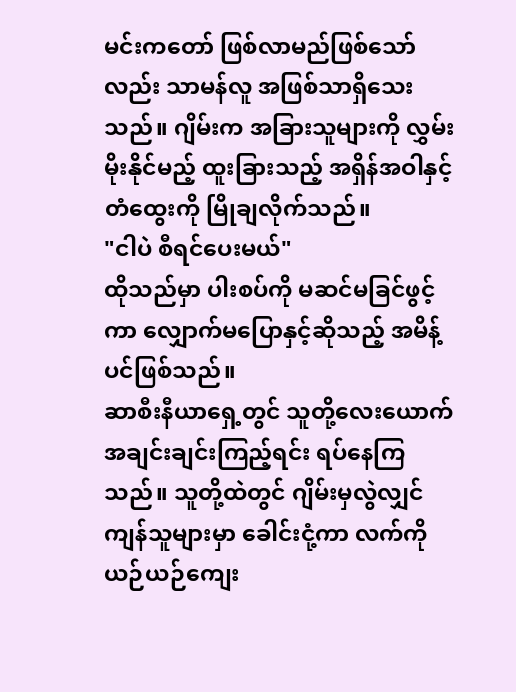မင်းကတော် ဖြစ်လာမည်ဖြစ်သော်လည်း သာမန်လူ အဖြစ်သာရှိသေးသည်။ ဂျိမ်းက အခြားသူများကို လွှမ်းမိုးနိုင်မည့် ထူးခြားသည့် အရှိန်အဝါနှင့် တံထွေးကို မြိုချလိုက်သည်။
"ငါပဲ စီရင်ပေးမယ်"
ထိုသည်မှာ ပါးစပ်ကို မဆင်မခြင်ဖွင့်ကာ လျှောက်မပြောနှင့်ဆိုသည့် အမိန့်ပင်ဖြစ်သည်။
ဆာစီးနီယာရှေ့တွင် သူတို့လေးယောက် အချင်းချင်းကြည့်ရင်း ရပ်နေကြသည်။ သူတို့ထဲတွင် ဂျိမ်းမှလွဲလျှင် ကျန်သူများမှာ ခေါင်းငုံ့ကာ လက်ကို ယဉ်ယဉ်ကျေး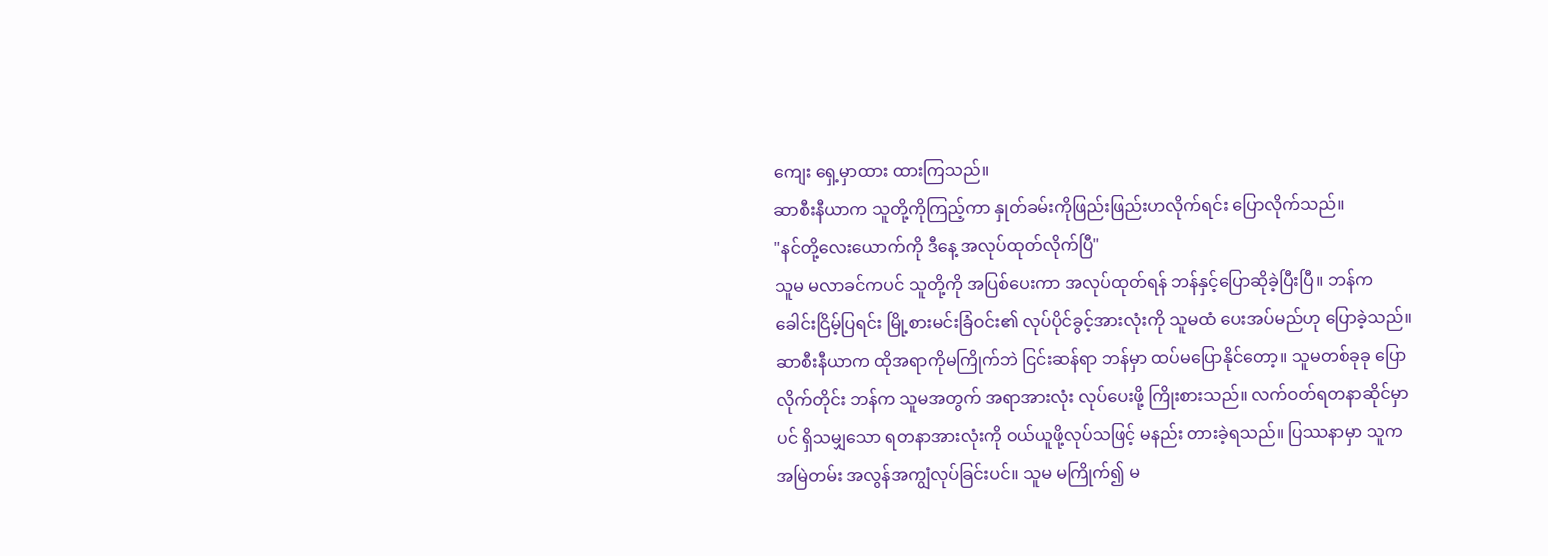ကျေး ရှေ့မှာထား ထားကြသည်။
ဆာစီးနီယာက သူတို့ကိုကြည့်ကာ နှုတ်ခမ်းကိုဖြည်းဖြည်းဟလိုက်ရင်း ပြောလိုက်သည်။
"နင်တို့လေးယောက်ကို ဒီနေ့ အလုပ်ထုတ်လိုက်ပြီ"
သူမ မလာခင်ကပင် သူတို့ကို အပြစ်ပေးကာ အလုပ်ထုတ်ရန် ဘန်နှင့်ပြောဆိုခဲ့ပြီးပြီ။ ဘန်က ခေါင်းငြိမ့်ပြရင်း မြို့စားမင်းခြံဝင်း၏ လုပ်ပိုင်ခွင့်အားလုံးကို သူမထံ ပေးအပ်မည်ဟု ပြောခဲ့သည်။
ဆာစီးနီယာက ထိုအရာကိုမကြိုက်ဘဲ ငြင်းဆန်ရာ ဘန်မှာ ထပ်မပြောနိုင်တော့။ သူမတစ်ခုခု ပြောလိုက်တိုင်း ဘန်က သူမအတွက် အရာအားလုံး လုပ်ပေးဖို့ ကြိုးစားသည်။ လက်ဝတ်ရတနာဆိုင်မှာပင် ရှိသမျှသော ရတနာအားလုံးကို ဝယ်ယူဖို့လုပ်သဖြင့် မနည်း တားခဲ့ရသည်။ ပြဿနာမှာ သူက အမြဲတမ်း အလွန်အကျွံလုပ်ခြင်းပင်။ သူမ မကြိုက်၍ မ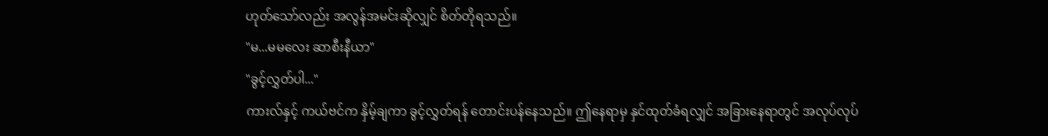ဟုတ်သော်လည်း အလွန်အမင်းဆိုလျှင် စိတ်တိုရသည်။
"မ...မမလေး ဆာစီးနီယာ"
"ခွင့်လွှတ်ပါ..."
ကားလ်နှင့် ကယ်ဗင်က နှိမ့်ချကာ ခွင့်လွှတ်ရန် တောင်းပန်နေသည်။ ဤနေရာမှ နှင်ထုတ်ခံရလျှင် အခြားနေရာတွင် အလုပ်လုပ်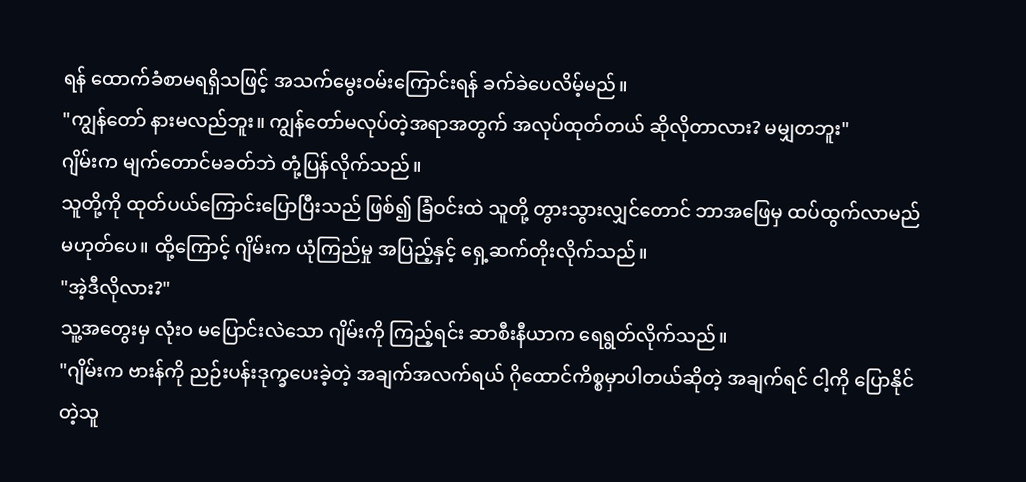ရန် ထောက်ခံစာမရရှိသဖြင့် အသက်မွေးဝမ်းကြောင်းရန် ခက်ခဲပေလိမ့်မည်။
"ကျွန်တော် နားမလည်ဘူး။ ကျွန်တော်မလုပ်တဲ့အရာအတွက် အလုပ်ထုတ်တယ် ဆိုလိုတာလား? မမျှတဘူး"
ဂျိမ်းက မျက်တောင်မခတ်ဘဲ တုံ့ပြန်လိုက်သည်။
သူတို့ကို ထုတ်ပယ်ကြောင်းပြောပြီးသည် ဖြစ်၍ ခြံဝင်းထဲ သူတို့ တွားသွားလျှင်တောင် ဘာအဖြေမှ ထပ်ထွက်လာမည် မဟုတ်ပေ။ ထို့ကြောင့် ဂျိမ်းက ယုံကြည်မှု အပြည့်နှင့် ရှေ့ဆက်တိုးလိုက်သည်။
"အဲ့ဒီလိုလား?"
သူ့အတွေးမှ လုံးဝ မပြောင်းလဲသော ဂျိမ်းကို ကြည့်ရင်း ဆာစီးနီယာက ရေရွတ်လိုက်သည်။
"ဂျိမ်းက ဗားန်ကို ညဉ်းပန်းဒုက္ခပေးခဲ့တဲ့ အချက်အလက်ရယ် ဂိုထောင်ကိစ္စမှာပါတယ်ဆိုတဲ့ အချက်ရင် ငါ့ကို ပြောနိုင်တဲ့သူ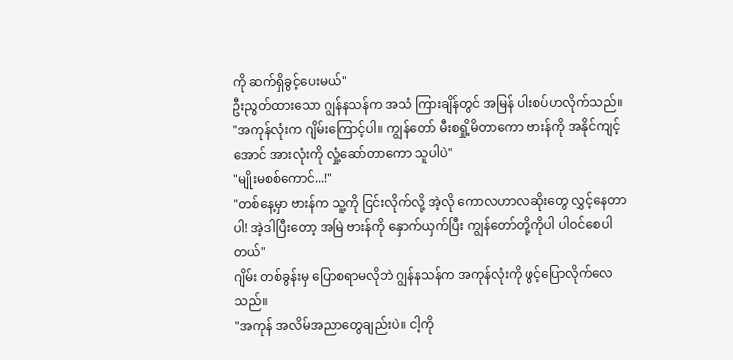ကို ဆက်ရှိခွင့်ပေးမယ်"
ဦးညွတ်ထားသော ဂျွန်နသန်က အသံ ကြားချိန်တွင် အမြန် ပါးစပ်ဟလိုက်သည်။
"အကုန်လုံးက ဂျိမ်းကြောင့်ပါ။ ကျွန်တော် မီးစရှို့မိတာကော ဗားန်ကို အနိုင်ကျင့်အောင် အားလုံးကို လှုံ့ဆော်တာကော သူပါပဲ"
"မျိုးမစစ်ကောင်...!"
"တစ်နေ့မှာ ဗားန်က သူ့ကို ငြင်းလိုက်လို့ အဲ့လို ကောလဟာလဆိုးတွေ လွှင့်နေတာပါ! အဲ့ဒါပြီးတော့ အမြဲ ဗားန်ကို နှောက်ယှက်ပြီး ကျွန်တော်တို့ကိုပါ ပါဝင်စေပါတယ်"
ဂျိမ်း တစ်ခွန်းမှ ပြောစရာမလိုဘဲ ဂျွန်နသန်က အကုန်လုံးကို ဖွင့်ပြောလိုက်လေသည်။
"အကုန် အလိမ်အညာတွေချည်းပဲ။ ငါ့ကို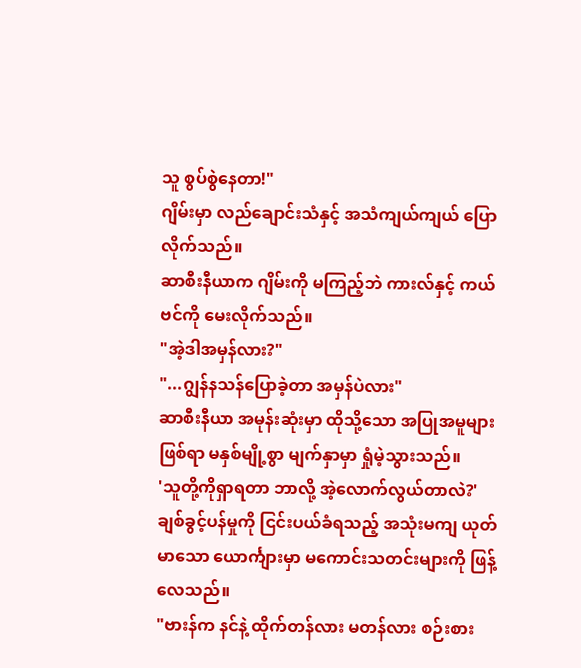သူ စွပ်စွဲနေတာ!"
ဂျိမ်းမှာ လည်ချောင်းသံနှင့် အသံကျယ်ကျယ် ပြောလိုက်သည်။
ဆာစီးနီယာက ဂျိမ်းကို မကြည့်ဘဲ ကားလ်နှင့် ကယ်ဗင်ကို မေးလိုက်သည်။
"အဲ့ဒါအမှန်လား?"
"...ဂျွန်နသန်ပြောခဲ့တာ အမှန်ပဲလား"
ဆာစီးနီယာ အမုန်းဆုံးမှာ ထိုသို့သော အပြုအမူများဖြစ်ရာ မနှစ်မျို့စွာ မျက်နှာမှာ ရှုံမဲ့သွားသည်။
'သူတို့ကိုရှာရတာ ဘာလို့ အဲ့လောက်လွယ်တာလဲ?'
ချစ်ခွင့်ပန်မှုကို ငြင်းပယ်ခံရသည့် အသုံးမကျ ယုတ်မာသော ယောင်္ကျားမှာ မကောင်းသတင်းများကို ဖြန့်လေသည်။
"ဗားန်က နင်နဲ့ ထိုက်တန်လား မတန်လား စဉ်းစား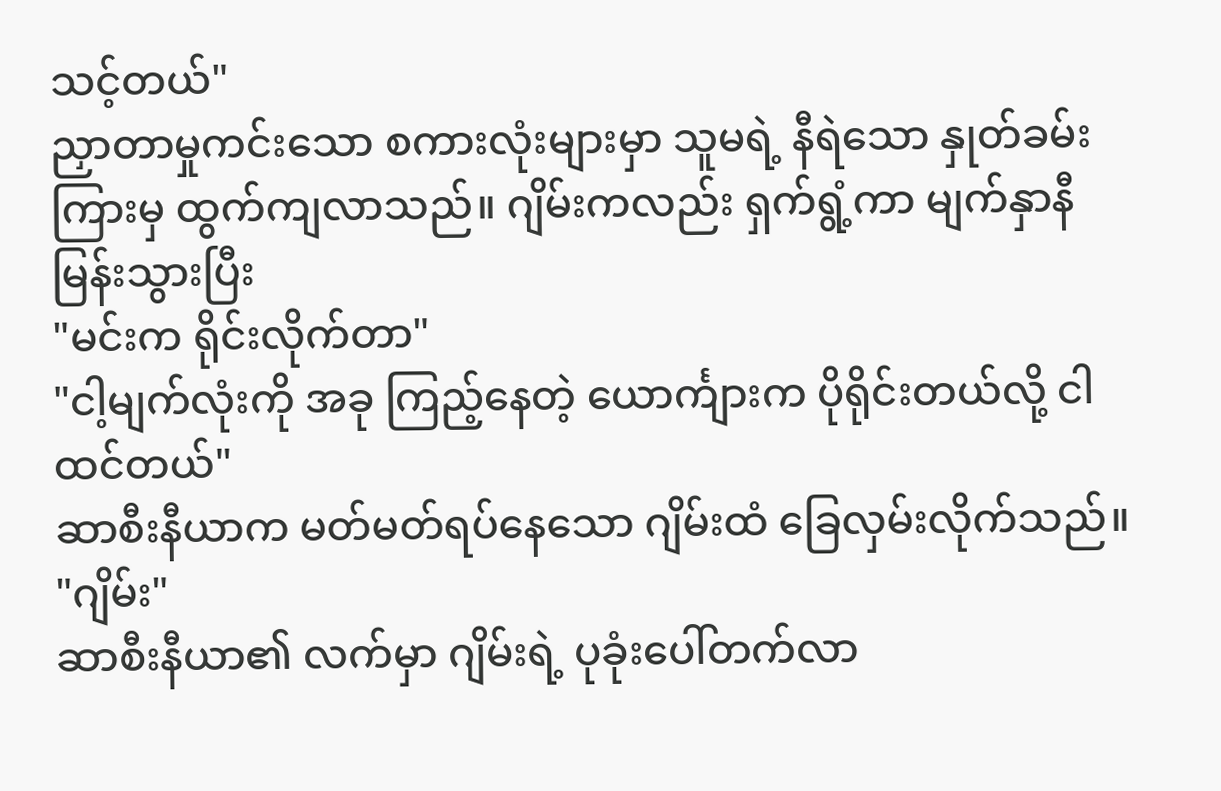သင့်တယ်"
ညှာတာမှုကင်းသော စကားလုံးများမှာ သူမရဲ့ နီရဲသော နှုတ်ခမ်းကြားမှ ထွက်ကျလာသည်။ ဂျိမ်းကလည်း ရှက်ရွံ့ကာ မျက်နှာနီမြန်းသွားပြီး
"မင်းက ရိုင်းလိုက်တာ"
"ငါ့မျက်လုံးကို အခု ကြည့်နေတဲ့ ယောင်္ကျားက ပိုရိုင်းတယ်လို့ ငါထင်တယ်"
ဆာစီးနီယာက မတ်မတ်ရပ်နေသော ဂျိမ်းထံ ခြေလှမ်းလိုက်သည်။
"ဂျိမ်း"
ဆာစီးနီယာ၏ လက်မှာ ဂျိမ်းရဲ့ ပုခုံးပေါ်တက်လာ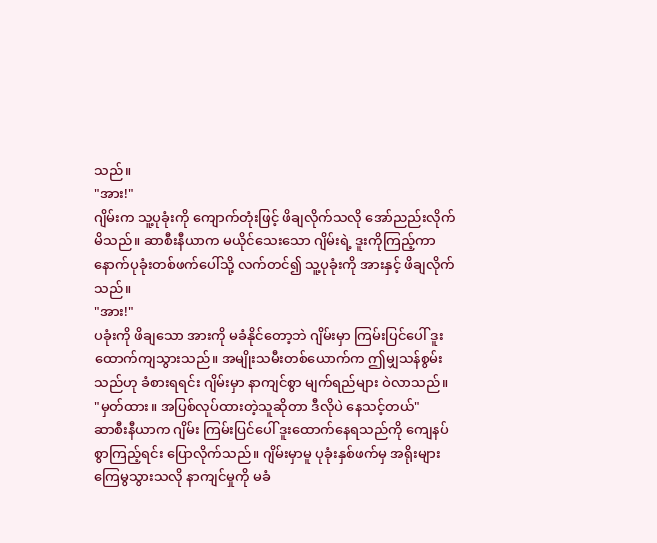သည်။
"အား!"
ဂျိမ်းက သူ့ပုခုံးကို ကျောက်တုံးဖြင့် ဖိချလိုက်သလို အော်ညည်းလိုက်မိသည်။ ဆာစီးနီယာက မယိုင်သေးသော ဂျိမ်းရဲ့ ဒူးကိုကြည့်ကာ နောက်ပုခုံးတစ်ဖက်ပေါ်သို့ လက်တင်၍ သူ့ပုခုံးကို အားနှင့် ဖိချလိုက်သည်။
"အား!"
ပခုံးကို ဖိချသော အားကို မခံနိုင်တော့ဘဲ ဂျိမ်းမှာ ကြမ်းပြင်ပေါ် ဒူးထောက်ကျသွားသည်။ အမျိုးသမီးတစ်ယောက်က ဤမျှသန်စွမ်းသည်ဟု ခံစားရရင်း ဂျိမ်းမှာ နာကျင်စွာ မျက်ရည်များ ဝဲလာသည်။
"မှတ်ထား။ အပြစ်လုပ်ထားတဲ့သူဆိုတာ ဒီလိုပဲ နေသင့်တယ်"
ဆာစီးနီယာက ဂျိမ်း ကြမ်းပြင်ပေါ် ဒူးထောက်နေရသည်ကို ကျေနပ်စွာကြည့်ရင်း ပြောလိုက်သည်။ ဂျိမ်းမှာမူ ပုခုံးနှစ်ဖက်မှ အရိုးများကြေမွသွားသလို နာကျင်မှုကို မခံ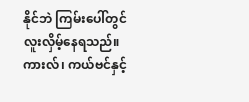နိုင်ဘဲ ကြမ်းပေါ်တွင် လူးလှိမ့်နေရသည်။
ကားလ်၊ ကယ်ဗင်နှင့်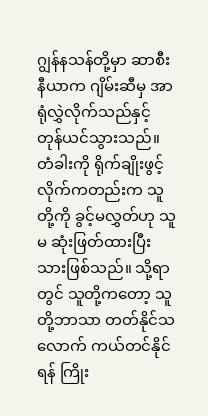ဂျွန်နသန်တို့မှာ ဆာစီးနီယာက ဂျိမ်းဆီမှ အာရုံလွှဲလိုက်သည်နှင့် တုန်ယင်သွားသည်။ တံခါးကို ရိုက်ချိုးဖွင့်လိုက်ကတည်းက သူတို့ကို ခွင့်မလွှတ်ဟု သူမ ဆုံးဖြတ်ထားပြီးသားဖြစ်သည်။ သို့ရာတွင် သူတို့ကတော့ သူတို့ဘာသာ တတ်နိုင်သလောက် ကယ်တင်နိုင်ရန် ကြိုး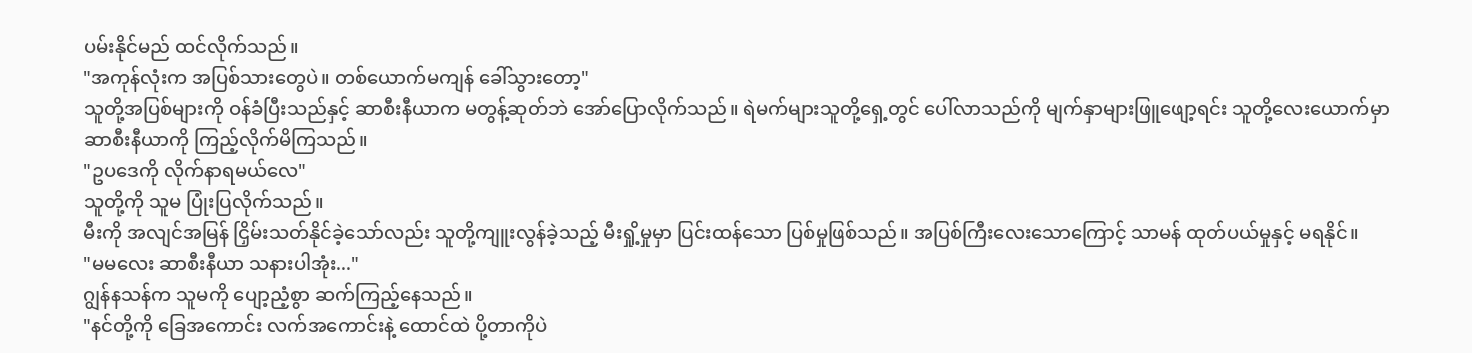ပမ်းနိုင်မည် ထင်လိုက်သည်။
"အကုန်လုံးက အပြစ်သားတွေပဲ။ တစ်ယောက်မကျန် ခေါ်သွားတော့"
သူတို့အပြစ်များကို ဝန်ခံပြီးသည်နှင့် ဆာစီးနီယာက မတွန့်ဆုတ်ဘဲ အော်ပြောလိုက်သည်။ ရဲမက်များသူတို့ရှေ့တွင် ပေါ်လာသည်ကို မျက်နှာများဖြူဖျော့ရင်း သူတို့လေးယောက်မှာ ဆာစီးနီယာကို ကြည့်လိုက်မိကြသည်။
"ဥပဒေကို လိုက်နာရမယ်လေ"
သူတို့ကို သူမ ပြုံးပြလိုက်သည်။
မီးကို အလျင်အမြန် ငြှိမ်းသတ်နိုင်ခဲ့သော်လည်း သူတို့ကျူးလွန်ခဲ့သည့် မီးရှို့မှုမှာ ပြင်းထန်သော ပြစ်မှုဖြစ်သည်။ အပြစ်ကြီးလေးသောကြောင့် သာမန် ထုတ်ပယ်မှုနှင့် မရနိုင်။
"မမလေး ဆာစီးနီယာ သနားပါအုံး..."
ဂျွန်နသန်က သူမကို ပျော့ညံ့စွာ ဆက်ကြည့်နေသည်။
"နင်တို့ကို ခြေအကောင်း လက်အကောင်းနဲ့ ထောင်ထဲ ပို့တာကိုပဲ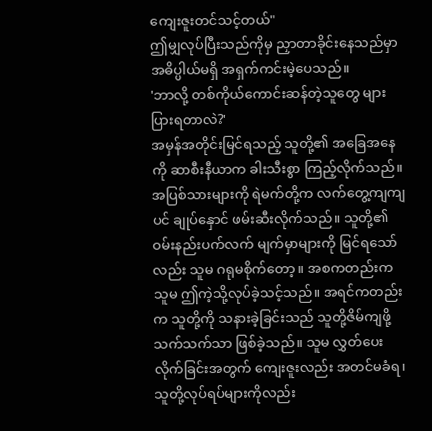ကျေးဇူးတင်သင့်တယ်"
ဤမျှလုပ်ပြီးသည်ကိုမှ ညှာတာခိုင်းနေသည်မှာ အဓိပ္ပါယ်မရှိ အရှက်ကင်းမဲ့ပေသည်။
'ဘာလို့ တစ်ကိုယ်ကောင်းဆန်တဲ့သူတွေ များပြားရတာလဲ?'
အမှန်အတိုင်းမြင်ရသည့် သူတို့၏ အခြေအနေကို ဆာစီးနီယာက ခါးသီးစွာ ကြည့်လိုက်သည်။ အပြစ်သားများကို ရဲမက်တို့က လက်တွေ့ကျကျပင် ချုပ်နှောင် ဖမ်းဆီးလိုက်သည်။ သူတို့၏ ဝမ်းနည်းပက်လက် မျက်မှာများကို မြင်ရသော်လည်း သူမ ဂရုမစိုက်တော့။ အစကတည်းက သူမ ဤကဲ့သို့လုပ်ခဲ့သင့်သည်။ အရင်ကတည်းက သူတို့ကို သနားခဲ့ခြင်းသည် သူတို့ဇိမ်ကျဖို့ သက်သက်သာ ဖြစ်ခဲ့သည်။ သူမ လွှတ်ပေးလိုက်ခြင်းအတွက် ကျေးဇူးလည်း အတင်မခံရ၊ သူတို့လုပ်ရပ်များကိုလည်း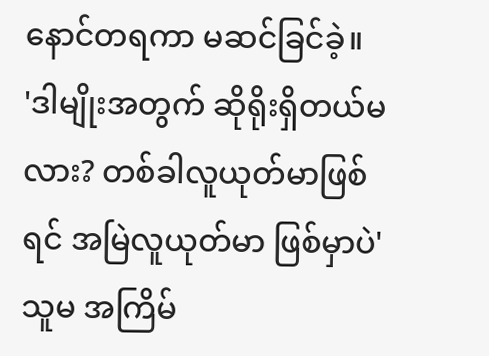နောင်တရကာ မဆင်ခြင်ခဲ့။
'ဒါမျိုးအတွက် ဆိုရိုးရှိတယ်မလား? တစ်ခါလူယုတ်မာဖြစ်ရင် အမြဲလူယုတ်မာ ဖြစ်မှာပဲ'
သူမ အကြိမ်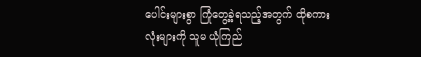ပေါင်းများစွာ ကြုံတွေ့ခဲ့ရသည့်အတွက် ထိုစကားလုံးများကို သူမ ယုံကြည်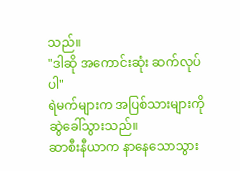သည်။
"ဒါဆို အကောင်းဆုံး ဆက်လုပ်ပါ"
ရဲမက်များက အပြစ်သားများကို ဆွဲခေါ်သွားသည်။
ဆာစီးနီယာက နာနေသောသွား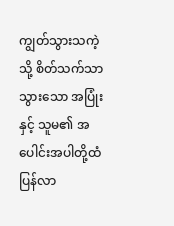ကျွတ်သွားသကဲ့သို့ စိတ်သက်သာသွားသော အပြုံးနှင့် သူမ၏ အပေါင်းအပါတို့ထံ ပြန်လာ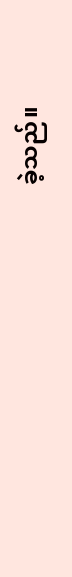ခဲ့သည်။